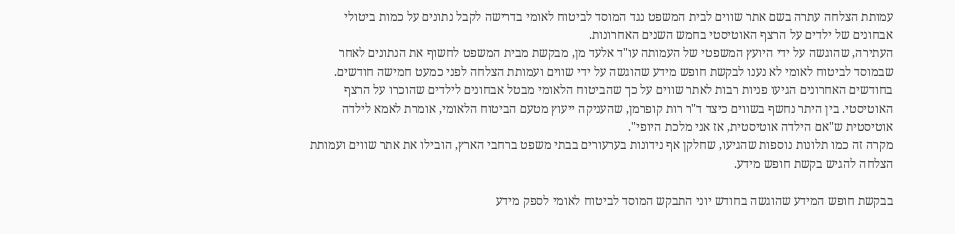עמותת הצלחה עתרה בשם אתר שווים לבית המשפט נגד המוסד לביטוח לאומי בדרישה לקבל נתונים על כמות ביטולי אבחונים של ילדים על הרצף האוטיסטי בחמש השנים האחרונות.
העתירה, שהוגשה על ידי היועץ המשפטי של העמותה עו"ד אלעד מן, מבקשת מבית המשפט לחשוף את הנתונים לאחר שבמוסד לביטוח לאומי לא נענו לבקשת חופש מידע שהוגשה על ידי שווים ועמותת הצלחה לפני כמעט חמישה חודשים.
בחודשים האחרונים הגיעו פניות רבות לאתר שווים על כך שהביטוח הלאומי מבטל אבחונים לילדים שהוכרו על הרצף האוטיסטי. בין היתר נחשף בשווים כיצד ד"ר רות קופרמן, שהעניקה ייעוץ מטעם הביטוח הלאומי, אומרת לאמא לילדה אוטיסטית ש"אם הילדה אוטיסטית, אז אני מלכת היופי".
מקרה זה כמו תלונות נוספות שהגיעו, שחלקן אף נידונות בערעורים בבתי משפט ברחבי הארץ, הובילו את אתר שווים ועמותת הצלחה להגיש בקשת חופש מידע.

בבקשת חופש המידע שהוגשה בחודש יוני התבקש המוסד לביטוח לאומי לספק מידע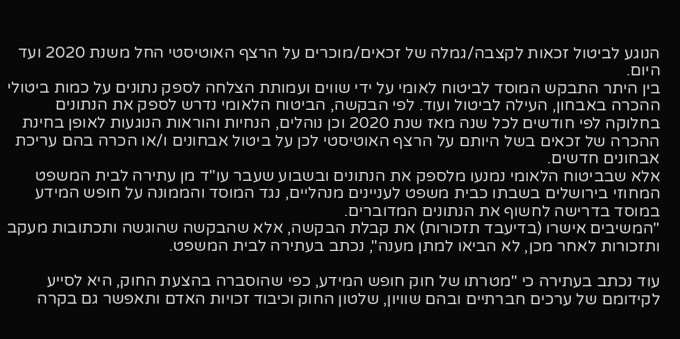הנוגע לביטול זכאות לקצבה/גמלה של זכאים/מוכרים על הרצף האוטיסטי החל משנת 2020 ועד היום.
בין היתר התבקש המוסד לביטוח לאומי על ידי שווים ועמותת הצלחה לספק נתונים על כמות ביטולי ההכרה באבחון, העילה לביטול ועוד. לפי הבקשה, הביטוח הלאומי נדרש לספק את הנתונים בחלוקה לפי חודשים לכל שנה מאז שנת 2020 וכן נוהלים, הנחיות והוראות הנוגעות לאופן בחינת ההכרה של זכאים בשל היותם על הרצף האוטיסטי לכן על ביטול אבחונים ו/או הכרה בהם עריכת אבחונים חדשים.
אלא שבביטוח הלאומי נמנעו מלספק את הנתונים ובשבוע שעבר עו"ד מן עתירה לבית המשפט המחוזי בירושלים בשבתו כבית משפט לעניינים מנהליים, נגד המוסד והממונה על חופש המידע במוסד בדרישה לחשוף את הנתונים המדוברים.
"המשיבים אישרו (בדיעבד תזכורות) את קבלת הבקשה, אלא שהבקשה שהוגשה ותכתובות מעקב ותזכורות לאחר מכן, לא הביאו למתן מענה", נכתב בעתירה לבית המשפט.

עוד נכתב בעתירה כי "מטרתו של חוק חופש המידע, כפי שהוסברה בהצעת החוק, היא לסייע לקידומם של ערכים חברתיים ובהם שוויון, שלטון החוק וכיבוד זכויות האדם ותאפשר גם בקרה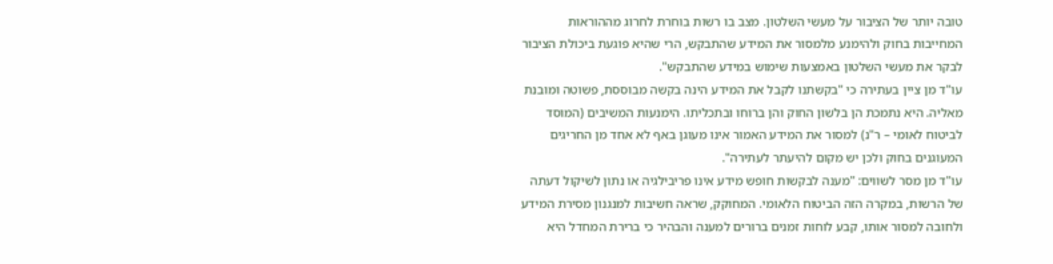טובה יותר של הציבור על מעשי השלטון. מצב בו רשות בוחרת לחרוג מההוראות המחייבות בחוק ולהימנע מלמסור את המידע שהתבקש, הרי שהיא פוגעת ביכולת הציבור לבקר את מעשי השלטון באמצעות שימוש במידע שהתבקש".
עו"ד מן ציין בעתירה כי "בקשתנו לקבל את המידע הינה בקשה מבוססת, פשוטה ומובנת מאליה. היא נתמכת הן בלשון החוק והן ברוחו ובתכליתו. הימנעות המשיבים (המוסד לביטוח לאומי – ר"נ) למסור את המידע האמור אינו מעוגן באף לא אחד מן החריגים המעוגנים בחוק ולכן יש מקום להיעתר לעתירה".
עו"ד מן מסר לשווים: "מענה לבקשות חופש מידע אינו פריבילגיה או נתון לשיקול דעתה של הרשות, במקרה הזה הביטוח הלאומי. המחוקק, שראה חשיבות למנגנון מסירת המידע ולחובה למסור אותו, קבע לוחות זמנים ברורים למענה והבהיר כי ברירת המחדל היא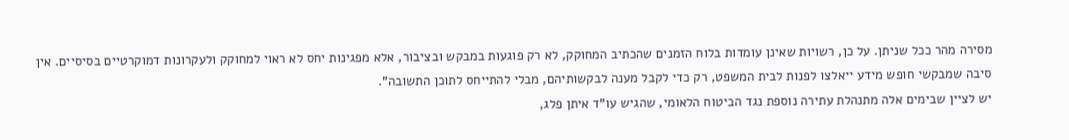מסירה מהר ככל שניתן. על כן, רשויות שאינן עומדות בלוח הזמנים שהכתיב המחוקק, לא רק פוגעות במבקש ובציבור, אלא מפגינות יחס לא ראוי למחוקק ולעקרונות דמוקרטיים בסיסיים. אין סיבה שמבקשי חופש מידע ייאלצו לפנות לבית המשפט, רק כדי לקבל מענה לבקשותיהם, מבלי להתייחס לתוכן התשובה".
יש לציין שבימים אלה מתנהלת עתירה נוספת נגד הביטוח הלאומי, שהגיש עו"ד איתן פלג,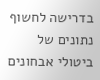בדרישה לחשוף נתונים של ביטולי אבחונים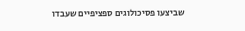שביצעו פסיכולוגים ספציפיים שעבדו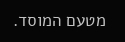מטעם המוסד.